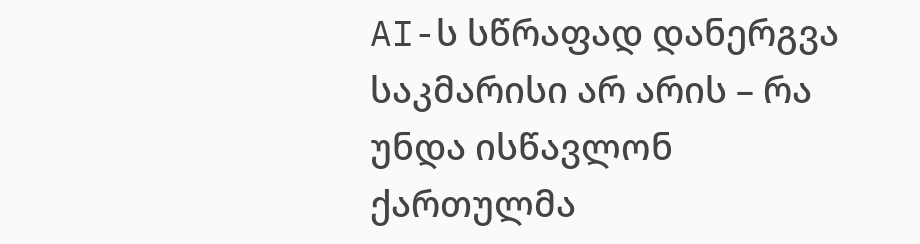AI-ს სწრაფად დანერგვა საკმარისი არ არის – რა უნდა ისწავლონ ქართულმა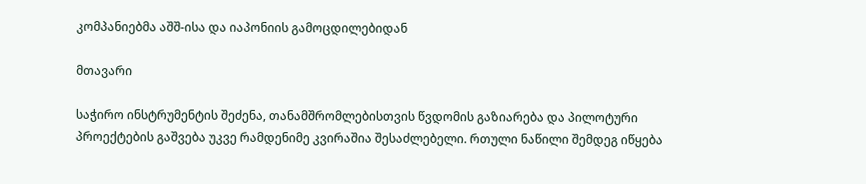კომპანიებმა აშშ-ისა და იაპონიის გამოცდილებიდან

მთავარი

საჭირო ინსტრუმენტის შეძენა, თანამშრომლებისთვის წვდომის გაზიარება და პილოტური პროექტების გაშვება უკვე რამდენიმე კვირაშია შესაძლებელი. რთული ნაწილი შემდეგ იწყება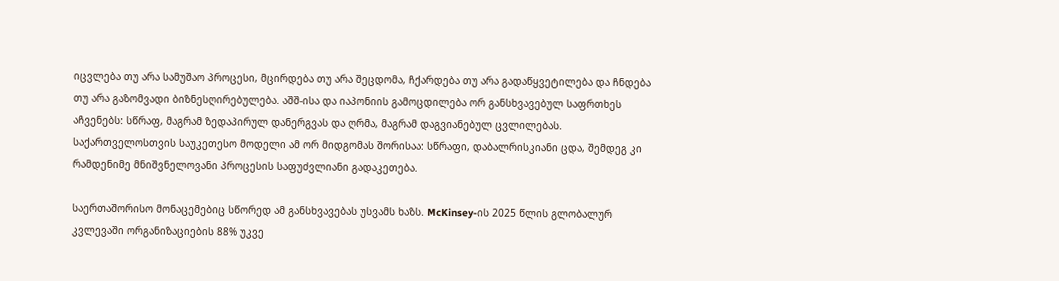იცვლება თუ არა სამუშაო პროცესი, მცირდება თუ არა შეცდომა, ჩქარდება თუ არა გადაწყვეტილება და ჩნდება თუ არა გაზომვადი ბიზნესღირებულება. აშშ-ისა და იაპონიის გამოცდილება ორ განსხვავებულ საფრთხეს აჩვენებს: სწრაფ, მაგრამ ზედაპირულ დანერგვას და ღრმა, მაგრამ დაგვიანებულ ცვლილებას. საქართველოსთვის საუკეთესო მოდელი ამ ორ მიდგომას შორისაა: სწრაფი, დაბალრისკიანი ცდა, შემდეგ კი რამდენიმე მნიშვნელოვანი პროცესის საფუძვლიანი გადაკეთება.

საერთაშორისო მონაცემებიც სწორედ ამ განსხვავებას უსვამს ხაზს. McKinsey-ის 2025 წლის გლობალურ კვლევაში ორგანიზაციების 88% უკვე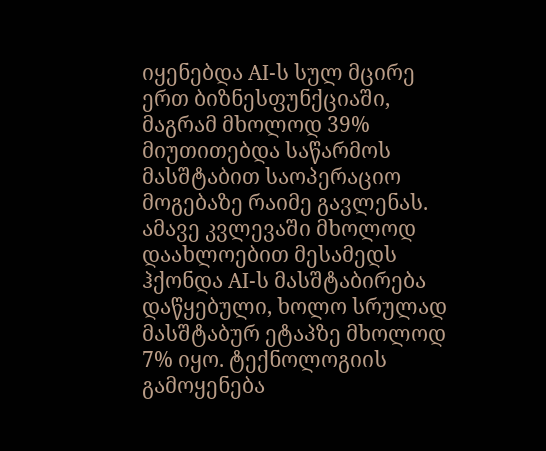იყენებდა AI-ს სულ მცირე ერთ ბიზნესფუნქციაში, მაგრამ მხოლოდ 39% მიუთითებდა საწარმოს მასშტაბით საოპერაციო მოგებაზე რაიმე გავლენას. ამავე კვლევაში მხოლოდ დაახლოებით მესამედს ჰქონდა AI-ს მასშტაბირება დაწყებული, ხოლო სრულად მასშტაბურ ეტაპზე მხოლოდ 7% იყო. ტექნოლოგიის გამოყენება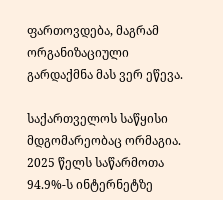ფართოვდება, მაგრამ ორგანიზაციული გარდაქმნა მას ვერ ეწევა.

საქართველოს საწყისი მდგომარეობაც ორმაგია. 2025 წელს საწარმოთა 94.9%-ს ინტერნეტზე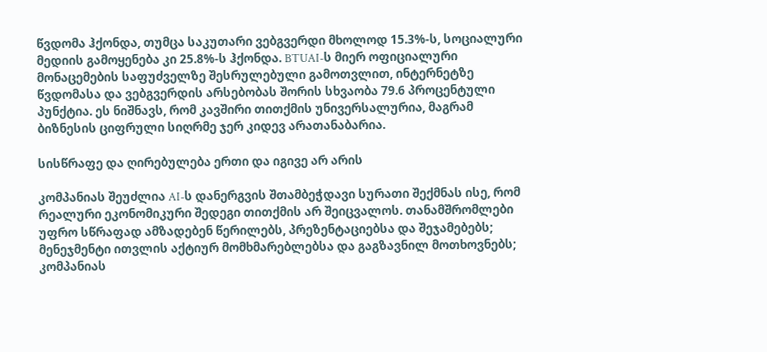წვდომა ჰქონდა, თუმცა საკუთარი ვებგვერდი მხოლოდ 15.3%-ს, სოციალური მედიის გამოყენება კი 25.8%-ს ჰქონდა. BTUAI-ს მიერ ოფიციალური მონაცემების საფუძველზე შესრულებული გამოთვლით, ინტერნეტზე წვდომასა და ვებგვერდის არსებობას შორის სხვაობა 79.6 პროცენტული პუნქტია. ეს ნიშნავს, რომ კავშირი თითქმის უნივერსალურია, მაგრამ ბიზნესის ციფრული სიღრმე ჯერ კიდევ არათანაბარია.

სისწრაფე და ღირებულება ერთი და იგივე არ არის

კომპანიას შეუძლია AI-ს დანერგვის შთამბეჭდავი სურათი შექმნას ისე, რომ რეალური ეკონომიკური შედეგი თითქმის არ შეიცვალოს. თანამშრომლები უფრო სწრაფად ამზადებენ წერილებს, პრეზენტაციებსა და შეჯამებებს; მენეჯმენტი ითვლის აქტიურ მომხმარებლებსა და გაგზავნილ მოთხოვნებს; კომპანიას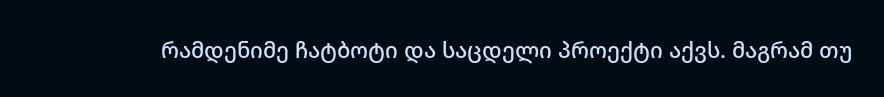რამდენიმე ჩატბოტი და საცდელი პროექტი აქვს. მაგრამ თუ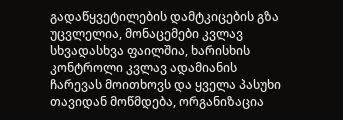გადაწყვეტილების დამტკიცების გზა უცვლელია, მონაცემები კვლავ სხვადასხვა ფაილშია, ხარისხის კონტროლი კვლავ ადამიანის ჩარევას მოითხოვს და ყველა პასუხი თავიდან მოწმდება, ორგანიზაცია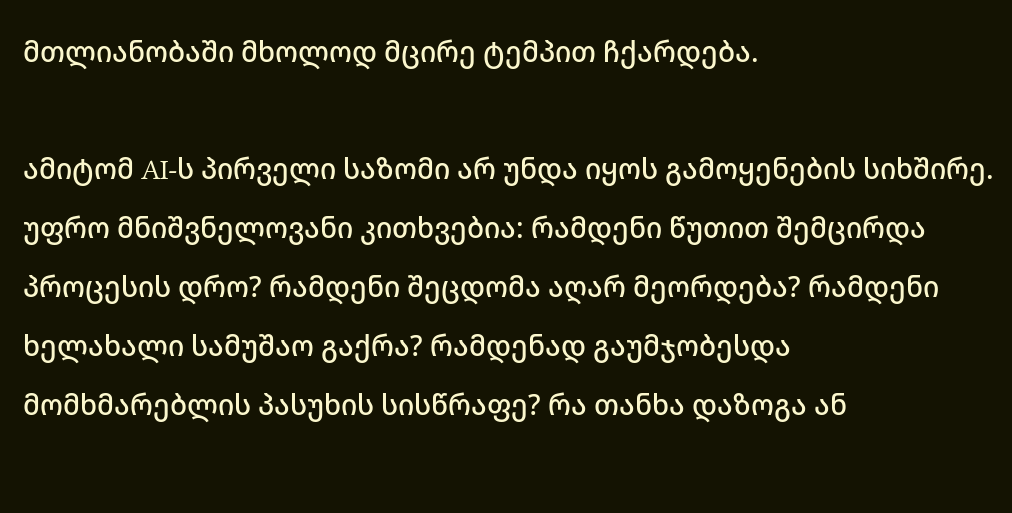მთლიანობაში მხოლოდ მცირე ტემპით ჩქარდება.

ამიტომ AI-ს პირველი საზომი არ უნდა იყოს გამოყენების სიხშირე. უფრო მნიშვნელოვანი კითხვებია: რამდენი წუთით შემცირდა პროცესის დრო? რამდენი შეცდომა აღარ მეორდება? რამდენი ხელახალი სამუშაო გაქრა? რამდენად გაუმჯობესდა მომხმარებლის პასუხის სისწრაფე? რა თანხა დაზოგა ან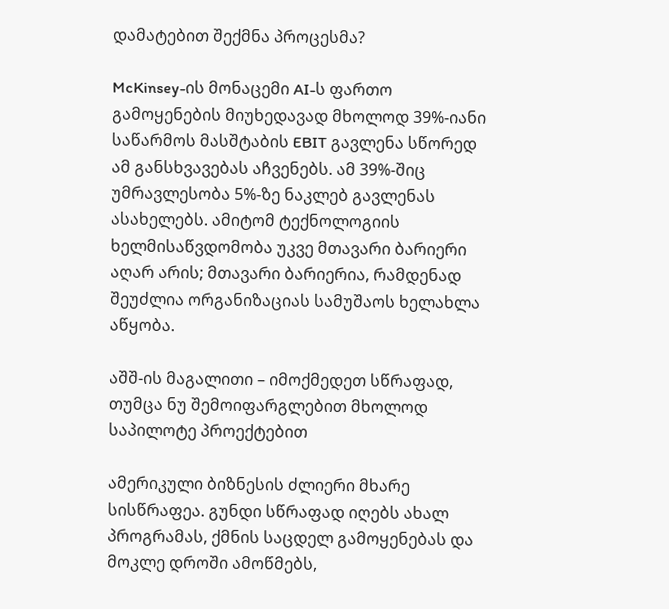დამატებით შექმნა პროცესმა?

McKinsey-ის მონაცემი AI-ს ფართო გამოყენების მიუხედავად მხოლოდ 39%-იანი საწარმოს მასშტაბის EBIT გავლენა სწორედ ამ განსხვავებას აჩვენებს. ამ 39%-შიც უმრავლესობა 5%-ზე ნაკლებ გავლენას ასახელებს. ამიტომ ტექნოლოგიის ხელმისაწვდომობა უკვე მთავარი ბარიერი აღარ არის; მთავარი ბარიერია, რამდენად შეუძლია ორგანიზაციას სამუშაოს ხელახლა აწყობა.

აშშ-ის მაგალითი – იმოქმედეთ სწრაფად, თუმცა ნუ შემოიფარგლებით მხოლოდ საპილოტე პროექტებით

ამერიკული ბიზნესის ძლიერი მხარე სისწრაფეა. გუნდი სწრაფად იღებს ახალ პროგრამას, ქმნის საცდელ გამოყენებას და მოკლე დროში ამოწმებს,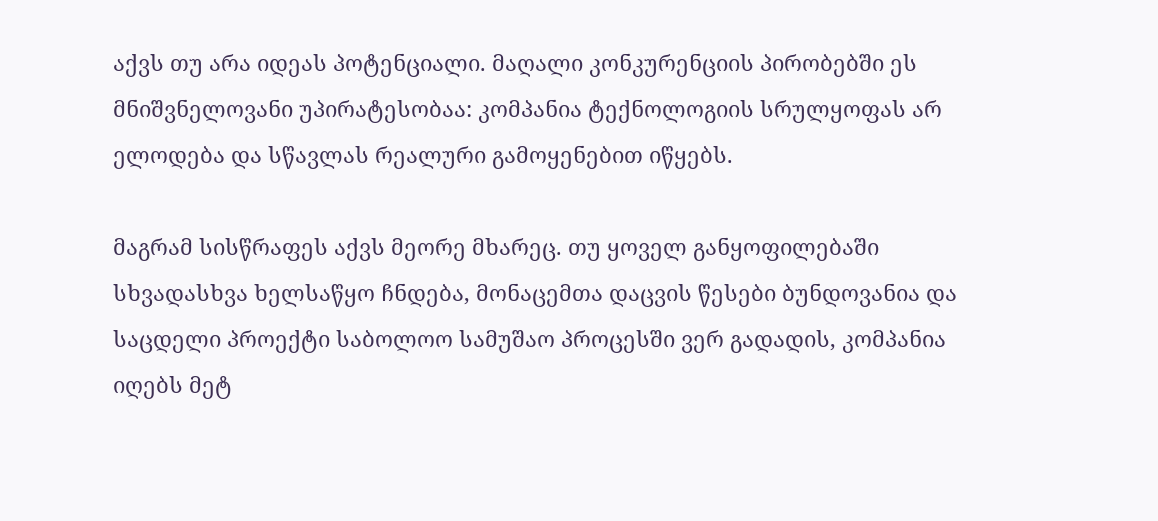აქვს თუ არა იდეას პოტენციალი. მაღალი კონკურენციის პირობებში ეს მნიშვნელოვანი უპირატესობაა: კომპანია ტექნოლოგიის სრულყოფას არ ელოდება და სწავლას რეალური გამოყენებით იწყებს.

მაგრამ სისწრაფეს აქვს მეორე მხარეც. თუ ყოველ განყოფილებაში სხვადასხვა ხელსაწყო ჩნდება, მონაცემთა დაცვის წესები ბუნდოვანია და საცდელი პროექტი საბოლოო სამუშაო პროცესში ვერ გადადის, კომპანია იღებს მეტ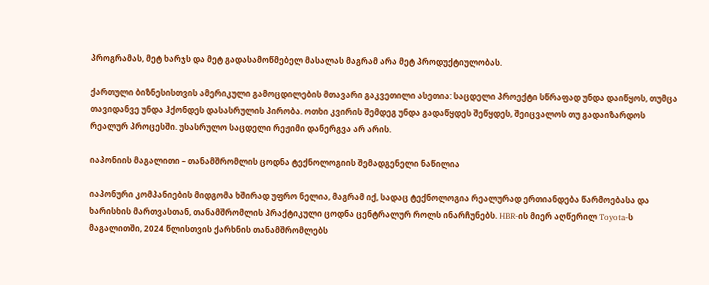პროგრამას, მეტ ხარჯს და მეტ გადასამოწმებელ მასალას მაგრამ არა მეტ პროდუქტიულობას.

ქართული ბიზნესისთვის ამერიკული გამოცდილების მთავარი გაკვეთილი ასეთია: საცდელი პროექტი სწრაფად უნდა დაიწყოს, თუმცა თავიდანვე უნდა ჰქონდეს დასასრულის პირობა. ოთხი კვირის შემდეგ უნდა გადაწყდეს შეწყდეს, შეიცვალოს თუ გადაიზარდოს რეალურ პროცესში. უსასრულო საცდელი რეჟიმი დანერგვა არ არის.

იაპონიის მაგალითი – თანამშრომლის ცოდნა ტექნოლოგიის შემადგენელი ნაწილია

იაპონური კომპანიების მიდგომა ხშირად უფრო ნელია, მაგრამ იქ, სადაც ტექნოლოგია რეალურად ერთიანდება წარმოებასა და ხარისხის მართვასთან, თანამშრომლის პრაქტიკული ცოდნა ცენტრალურ როლს ინარჩუნებს. HBR-ის მიერ აღწერილ Toyota-ს მაგალითში, 2024 წლისთვის ქარხნის თანამშრომლებს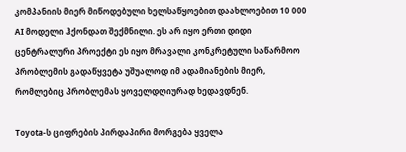კომპანიის მიერ მიწოდებული ხელსაწყოებით დაახლოებით 10 000 AI მოდელი ჰქონდათ შექმნილი. ეს არ იყო ერთი დიდი ცენტრალური პროექტი ეს იყო მრავალი კონკრეტული საწარმოო პრობლემის გადაწყვეტა უშუალოდ იმ ადამიანების მიერ, რომლებიც პრობლემას ყოველდღიურად ხედავდნენ.

Toyota-ს ციფრების პირდაპირი მორგება ყველა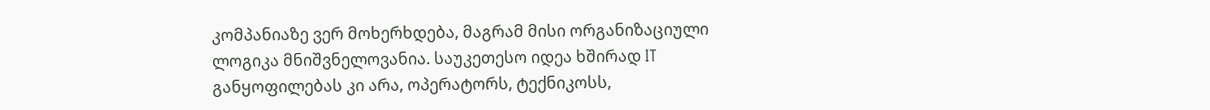კომპანიაზე ვერ მოხერხდება, მაგრამ მისი ორგანიზაციული ლოგიკა მნიშვნელოვანია. საუკეთესო იდეა ხშირად IT განყოფილებას კი არა, ოპერატორს, ტექნიკოსს,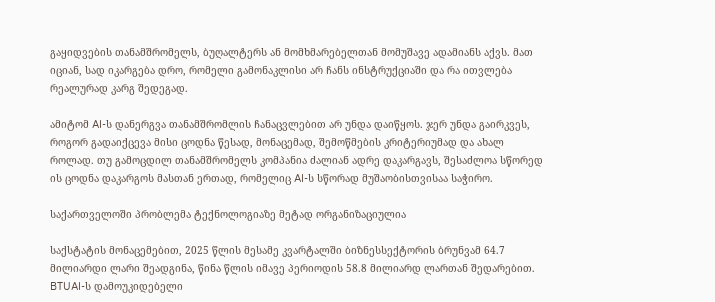გაყიდვების თანამშრომელს, ბუღალტერს ან მომხმარებელთან მომუშავე ადამიანს აქვს. მათ იციან, სად იკარგება დრო, რომელი გამონაკლისი არ ჩანს ინსტრუქციაში და რა ითვლება რეალურად კარგ შედეგად.

ამიტომ AI-ს დანერგვა თანამშრომლის ჩანაცვლებით არ უნდა დაიწყოს. ჯერ უნდა გაირკვეს, როგორ გადაიქცევა მისი ცოდნა წესად, მონაცემად, შემოწმების კრიტერიუმად და ახალ როლად. თუ გამოცდილ თანამშრომელს კომპანია ძალიან ადრე დაკარგავს, შესაძლოა სწორედ ის ცოდნა დაკარგოს მასთან ერთად, რომელიც AI-ს სწორად მუშაობისთვისაა საჭირო.

საქართველოში პრობლემა ტექნოლოგიაზე მეტად ორგანიზაციულია

საქსტატის მონაცემებით, 2025 წლის მესამე კვარტალში ბიზნესსექტორის ბრუნვამ 64.7 მილიარდი ლარი შეადგინა, წინა წლის იმავე პერიოდის 58.8 მილიარდ ლართან შედარებით. BTUAI-ს დამოუკიდებელი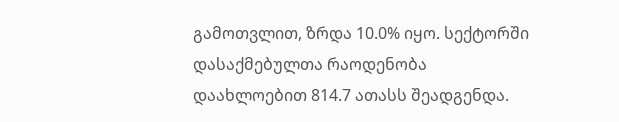გამოთვლით, ზრდა 10.0% იყო. სექტორში დასაქმებულთა რაოდენობა დაახლოებით 814.7 ათასს შეადგენდა.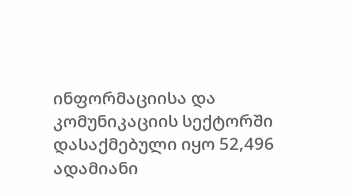ინფორმაციისა და კომუნიკაციის სექტორში დასაქმებული იყო 52,496 ადამიანი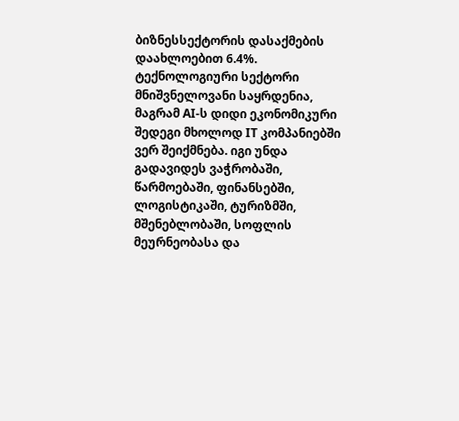ბიზნესსექტორის დასაქმების დაახლოებით 6.4%. ტექნოლოგიური სექტორი მნიშვნელოვანი საყრდენია, მაგრამ AI-ს დიდი ეკონომიკური შედეგი მხოლოდ IT კომპანიებში ვერ შეიქმნება. იგი უნდა გადავიდეს ვაჭრობაში, წარმოებაში, ფინანსებში, ლოგისტიკაში, ტურიზმში, მშენებლობაში, სოფლის მეურნეობასა და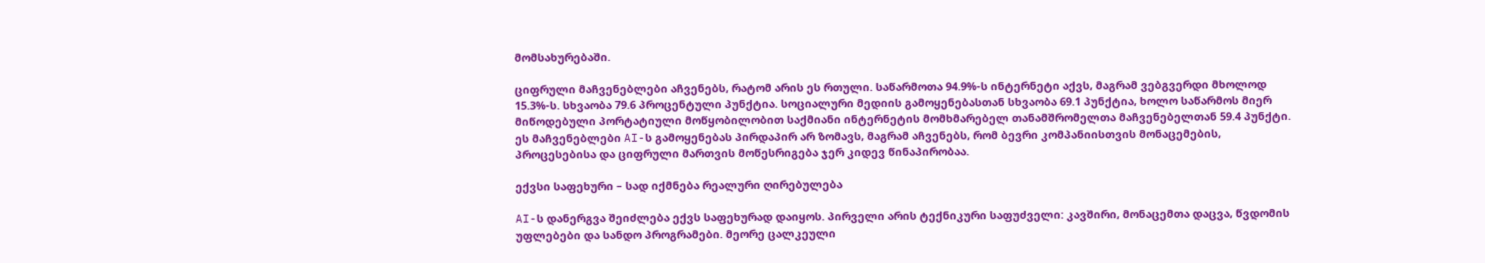მომსახურებაში.

ციფრული მაჩვენებლები აჩვენებს, რატომ არის ეს რთული. საწარმოთა 94.9%-ს ინტერნეტი აქვს, მაგრამ ვებგვერდი მხოლოდ 15.3%-ს. სხვაობა 79.6 პროცენტული პუნქტია. სოციალური მედიის გამოყენებასთან სხვაობა 69.1 პუნქტია, ხოლო საწარმოს მიერ მიწოდებული პორტატიული მოწყობილობით საქმიანი ინტერნეტის მომხმარებელ თანამშრომელთა მაჩვენებელთან 59.4 პუნქტი. ეს მაჩვენებლები AI-ს გამოყენებას პირდაპირ არ ზომავს, მაგრამ აჩვენებს, რომ ბევრი კომპანიისთვის მონაცემების, პროცესებისა და ციფრული მართვის მოწესრიგება ჯერ კიდევ წინაპირობაა.

ექვსი საფეხური – სად იქმნება რეალური ღირებულება

AI-ს დანერგვა შეიძლება ექვს საფეხურად დაიყოს. პირველი არის ტექნიკური საფუძველი: კავშირი, მონაცემთა დაცვა, წვდომის უფლებები და სანდო პროგრამები. მეორე ცალკეული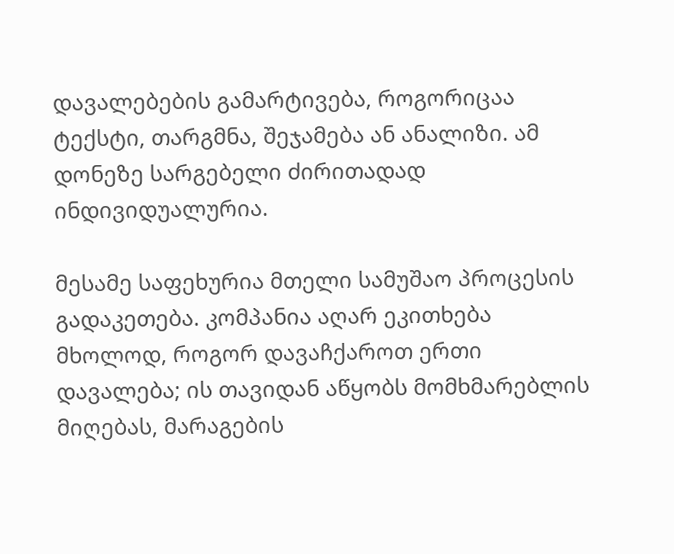დავალებების გამარტივება, როგორიცაა ტექსტი, თარგმნა, შეჯამება ან ანალიზი. ამ დონეზე სარგებელი ძირითადად ინდივიდუალურია.

მესამე საფეხურია მთელი სამუშაო პროცესის გადაკეთება. კომპანია აღარ ეკითხება მხოლოდ, როგორ დავაჩქაროთ ერთი დავალება; ის თავიდან აწყობს მომხმარებლის მიღებას, მარაგების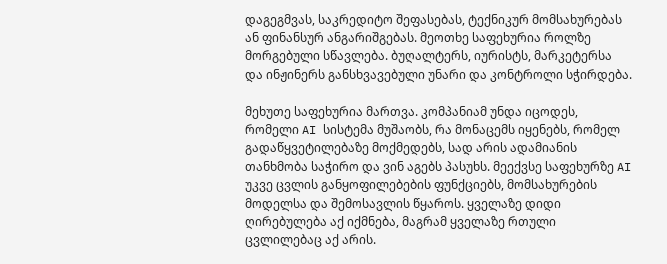დაგეგმვას, საკრედიტო შეფასებას, ტექნიკურ მომსახურებას ან ფინანსურ ანგარიშგებას. მეოთხე საფეხურია როლზე მორგებული სწავლება. ბუღალტერს, იურისტს, მარკეტერსა და ინჟინერს განსხვავებული უნარი და კონტროლი სჭირდება.

მეხუთე საფეხურია მართვა. კომპანიამ უნდა იცოდეს, რომელი AI სისტემა მუშაობს, რა მონაცემს იყენებს, რომელ გადაწყვეტილებაზე მოქმედებს, სად არის ადამიანის თანხმობა საჭირო და ვინ აგებს პასუხს. მეექვსე საფეხურზე AI უკვე ცვლის განყოფილებების ფუნქციებს, მომსახურების მოდელსა და შემოსავლის წყაროს. ყველაზე დიდი ღირებულება აქ იქმნება, მაგრამ ყველაზე რთული ცვლილებაც აქ არის.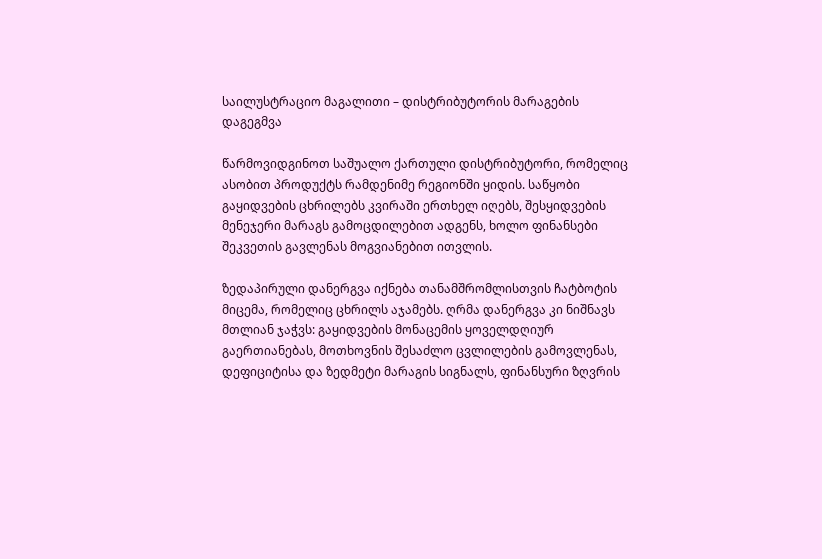საილუსტრაციო მაგალითი – დისტრიბუტორის მარაგების დაგეგმვა

წარმოვიდგინოთ საშუალო ქართული დისტრიბუტორი, რომელიც ასობით პროდუქტს რამდენიმე რეგიონში ყიდის. საწყობი გაყიდვების ცხრილებს კვირაში ერთხელ იღებს, შესყიდვების მენეჯერი მარაგს გამოცდილებით ადგენს, ხოლო ფინანსები შეკვეთის გავლენას მოგვიანებით ითვლის.

ზედაპირული დანერგვა იქნება თანამშრომლისთვის ჩატბოტის მიცემა, რომელიც ცხრილს აჯამებს. ღრმა დანერგვა კი ნიშნავს მთლიან ჯაჭვს: გაყიდვების მონაცემის ყოველდღიურ გაერთიანებას, მოთხოვნის შესაძლო ცვლილების გამოვლენას, დეფიციტისა და ზედმეტი მარაგის სიგნალს, ფინანსური ზღვრის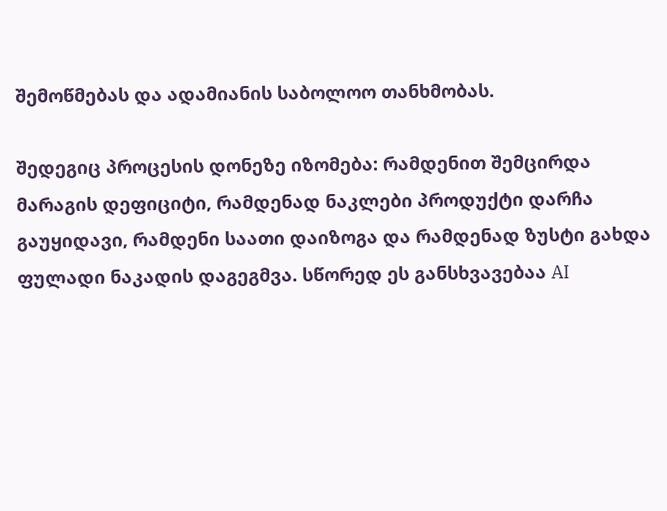შემოწმებას და ადამიანის საბოლოო თანხმობას.

შედეგიც პროცესის დონეზე იზომება: რამდენით შემცირდა მარაგის დეფიციტი, რამდენად ნაკლები პროდუქტი დარჩა გაუყიდავი, რამდენი საათი დაიზოგა და რამდენად ზუსტი გახდა ფულადი ნაკადის დაგეგმვა. სწორედ ეს განსხვავებაა AI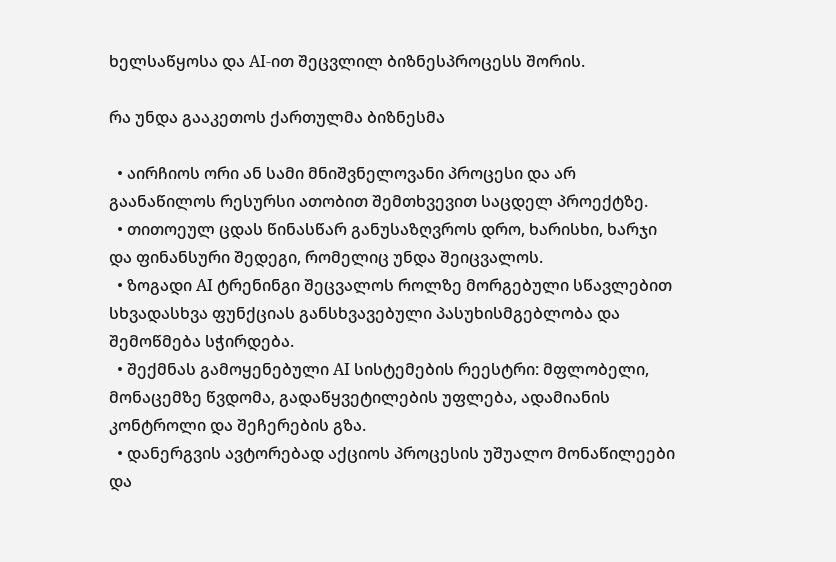ხელსაწყოსა და AI-ით შეცვლილ ბიზნესპროცესს შორის.

რა უნდა გააკეთოს ქართულმა ბიზნესმა

  • აირჩიოს ორი ან სამი მნიშვნელოვანი პროცესი და არ გაანაწილოს რესურსი ათობით შემთხვევით საცდელ პროექტზე.
  • თითოეულ ცდას წინასწარ განუსაზღვროს დრო, ხარისხი, ხარჯი და ფინანსური შედეგი, რომელიც უნდა შეიცვალოს.
  • ზოგადი AI ტრენინგი შეცვალოს როლზე მორგებული სწავლებით სხვადასხვა ფუნქციას განსხვავებული პასუხისმგებლობა და შემოწმება სჭირდება.
  • შექმნას გამოყენებული AI სისტემების რეესტრი: მფლობელი, მონაცემზე წვდომა, გადაწყვეტილების უფლება, ადამიანის კონტროლი და შეჩერების გზა.
  • დანერგვის ავტორებად აქციოს პროცესის უშუალო მონაწილეები და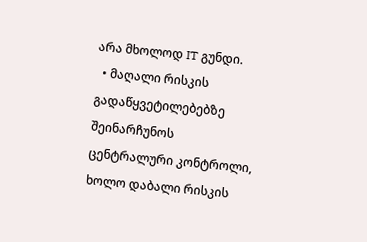არა მხოლოდ IT გუნდი.
  • მაღალი რისკის გადაწყვეტილებებზე შეინარჩუნოს ცენტრალური კონტროლი, ხოლო დაბალი რისკის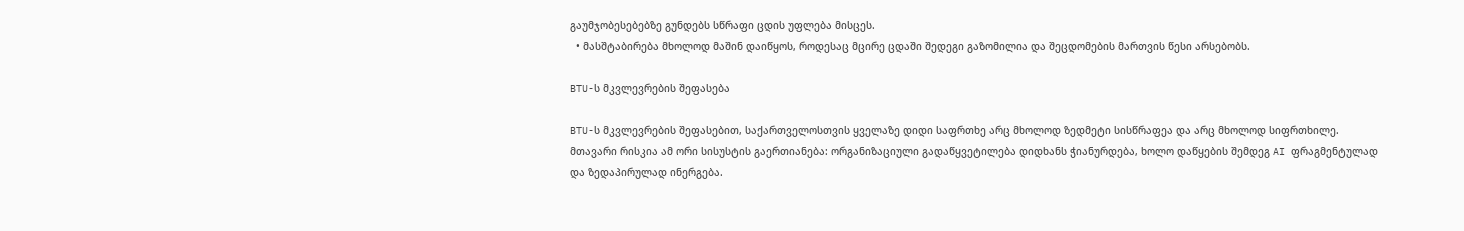გაუმჯობესებებზე გუნდებს სწრაფი ცდის უფლება მისცეს.
  • მასშტაბირება მხოლოდ მაშინ დაიწყოს, როდესაც მცირე ცდაში შედეგი გაზომილია და შეცდომების მართვის წესი არსებობს.

BTU-ს მკვლევრების შეფასება

BTU-ს მკვლევრების შეფასებით, საქართველოსთვის ყველაზე დიდი საფრთხე არც მხოლოდ ზედმეტი სისწრაფეა და არც მხოლოდ სიფრთხილე. მთავარი რისკია ამ ორი სისუსტის გაერთიანება: ორგანიზაციული გადაწყვეტილება დიდხანს ჭიანურდება, ხოლო დაწყების შემდეგ AI ფრაგმენტულად და ზედაპირულად ინერგება.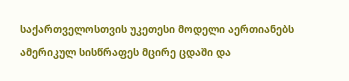საქართველოსთვის უკეთესი მოდელი აერთიანებს ამერიკულ სისწრაფეს მცირე ცდაში და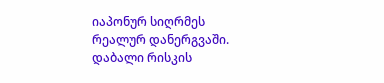იაპონურ სიღრმეს რეალურ დანერგვაში. დაბალი რისკის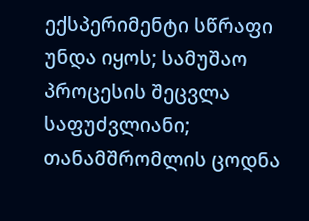ექსპერიმენტი სწრაფი უნდა იყოს; სამუშაო პროცესის შეცვლა საფუძვლიანი; თანამშრომლის ცოდნა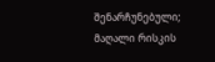შენარჩუნებული; მაღალი რისკის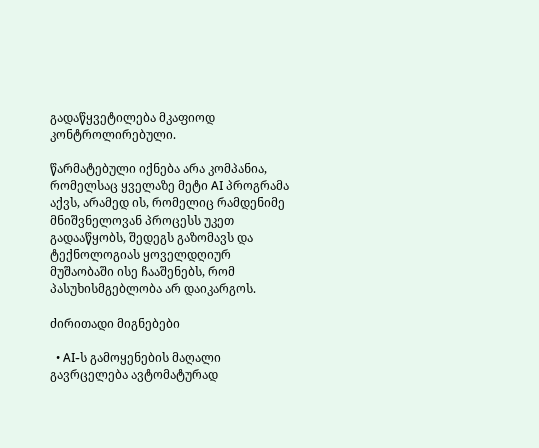გადაწყვეტილება მკაფიოდ კონტროლირებული.

წარმატებული იქნება არა კომპანია, რომელსაც ყველაზე მეტი AI პროგრამა აქვს, არამედ ის, რომელიც რამდენიმე მნიშვნელოვან პროცესს უკეთ გადააწყობს, შედეგს გაზომავს და ტექნოლოგიას ყოველდღიურ მუშაობაში ისე ჩააშენებს, რომ პასუხისმგებლობა არ დაიკარგოს.

ძირითადი მიგნებები

  • AI-ს გამოყენების მაღალი გავრცელება ავტომატურად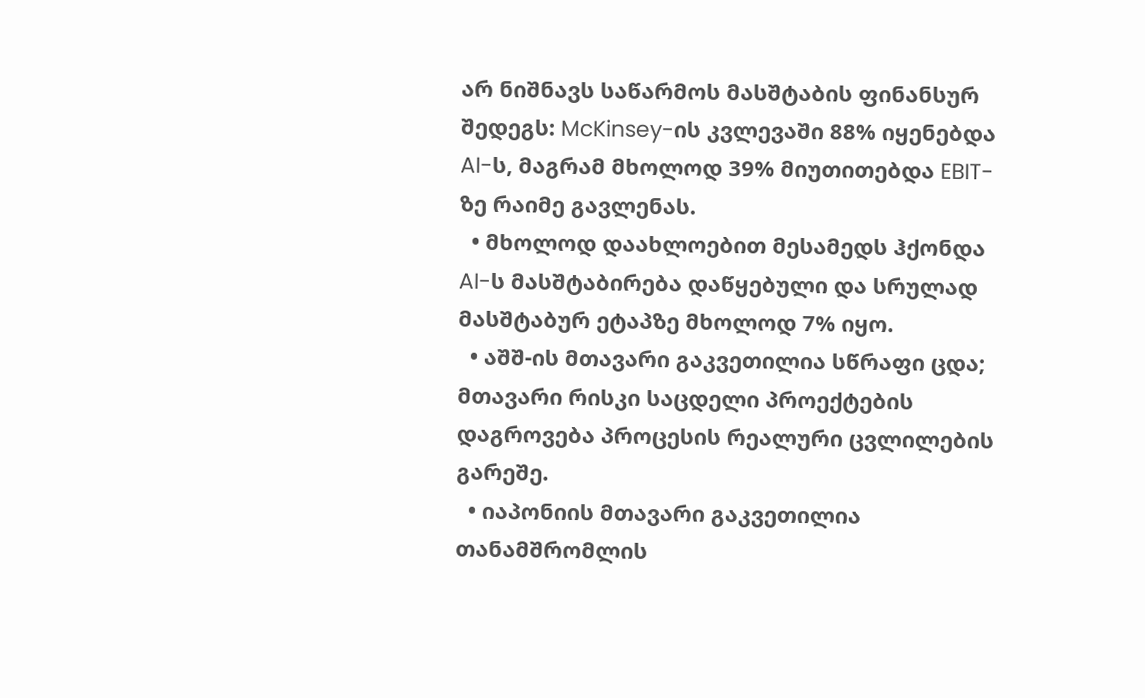არ ნიშნავს საწარმოს მასშტაბის ფინანსურ შედეგს: McKinsey-ის კვლევაში 88% იყენებდა AI-ს, მაგრამ მხოლოდ 39% მიუთითებდა EBIT-ზე რაიმე გავლენას.
  • მხოლოდ დაახლოებით მესამედს ჰქონდა AI-ს მასშტაბირება დაწყებული და სრულად მასშტაბურ ეტაპზე მხოლოდ 7% იყო.
  • აშშ-ის მთავარი გაკვეთილია სწრაფი ცდა; მთავარი რისკი საცდელი პროექტების დაგროვება პროცესის რეალური ცვლილების გარეშე.
  • იაპონიის მთავარი გაკვეთილია თანამშრომლის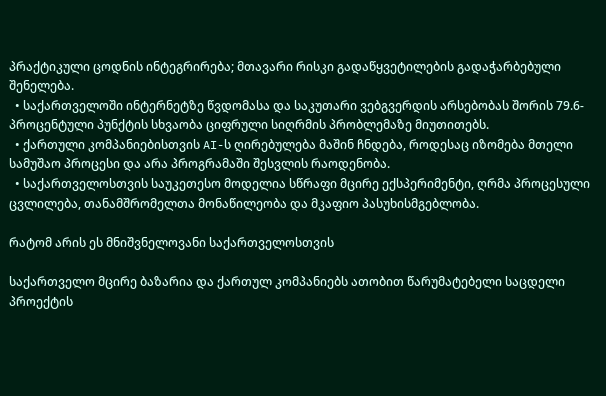პრაქტიკული ცოდნის ინტეგრირება; მთავარი რისკი გადაწყვეტილების გადაჭარბებული შენელება.
  • საქართველოში ინტერნეტზე წვდომასა და საკუთარი ვებგვერდის არსებობას შორის 79.6-პროცენტული პუნქტის სხვაობა ციფრული სიღრმის პრობლემაზე მიუთითებს.
  • ქართული კომპანიებისთვის AI-ს ღირებულება მაშინ ჩნდება, როდესაც იზომება მთელი სამუშაო პროცესი და არა პროგრამაში შესვლის რაოდენობა.
  • საქართველოსთვის საუკეთესო მოდელია სწრაფი მცირე ექსპერიმენტი, ღრმა პროცესული ცვლილება, თანამშრომელთა მონაწილეობა და მკაფიო პასუხისმგებლობა.

რატომ არის ეს მნიშვნელოვანი საქართველოსთვის

საქართველო მცირე ბაზარია და ქართულ კომპანიებს ათობით წარუმატებელი საცდელი პროექტის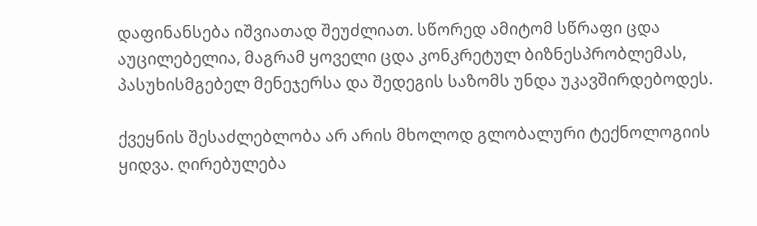დაფინანსება იშვიათად შეუძლიათ. სწორედ ამიტომ სწრაფი ცდა აუცილებელია, მაგრამ ყოველი ცდა კონკრეტულ ბიზნესპრობლემას, პასუხისმგებელ მენეჯერსა და შედეგის საზომს უნდა უკავშირდებოდეს.

ქვეყნის შესაძლებლობა არ არის მხოლოდ გლობალური ტექნოლოგიის ყიდვა. ღირებულება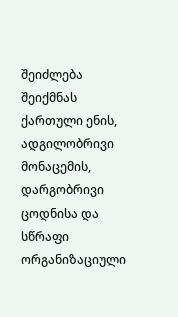შეიძლება შეიქმნას ქართული ენის, ადგილობრივი მონაცემის, დარგობრივი ცოდნისა და სწრაფი ორგანიზაციული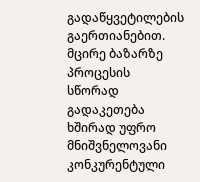გადაწყვეტილების გაერთიანებით. მცირე ბაზარზე პროცესის სწორად გადაკეთება ხშირად უფრო მნიშვნელოვანი კონკურენტული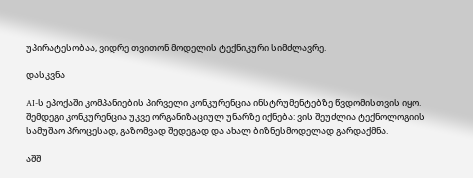უპირატესობაა, ვიდრე თვითონ მოდელის ტექნიკური სიმძლავრე.

დასკვნა

AI-ს ეპოქაში კომპანიების პირველი კონკურენცია ინსტრუმენტებზე წვდომისთვის იყო. შემდეგი კონკურენცია უკვე ორგანიზაციულ უნარზე იქნება: ვის შეუძლია ტექნოლოგიის სამუშაო პროცესად, გაზომვად შედეგად და ახალ ბიზნესმოდელად გარდაქმნა.

აშშ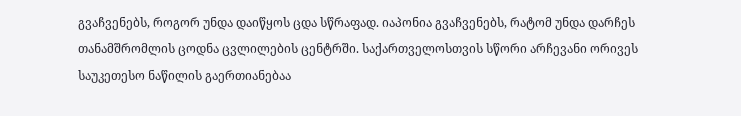გვაჩვენებს, როგორ უნდა დაიწყოს ცდა სწრაფად. იაპონია გვაჩვენებს, რატომ უნდა დარჩეს თანამშრომლის ცოდნა ცვლილების ცენტრში. საქართველოსთვის სწორი არჩევანი ორივეს საუკეთესო ნაწილის გაერთიანებაა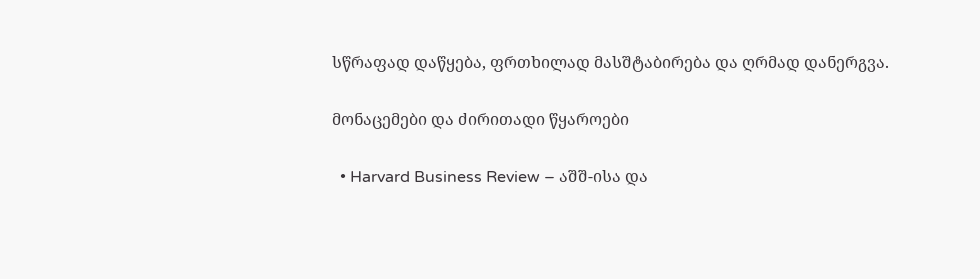სწრაფად დაწყება, ფრთხილად მასშტაბირება და ღრმად დანერგვა.

მონაცემები და ძირითადი წყაროები

  • Harvard Business Review – აშშ-ისა და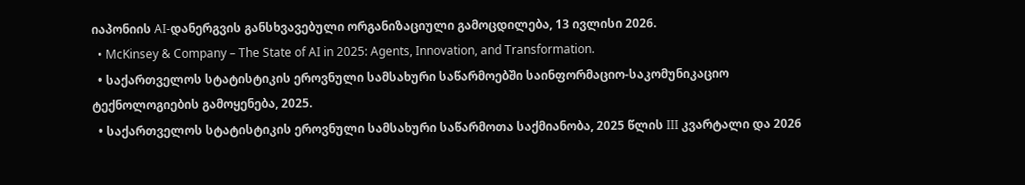იაპონიის AI-დანერგვის განსხვავებული ორგანიზაციული გამოცდილება, 13 ივლისი 2026.
  • McKinsey & Company – The State of AI in 2025: Agents, Innovation, and Transformation.
  • საქართველოს სტატისტიკის ეროვნული სამსახური საწარმოებში საინფორმაციო-საკომუნიკაციო ტექნოლოგიების გამოყენება, 2025.
  • საქართველოს სტატისტიკის ეროვნული სამსახური საწარმოთა საქმიანობა, 2025 წლის III კვარტალი და 2026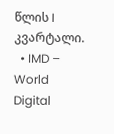წლის I კვარტალი.
  • IMD – World Digital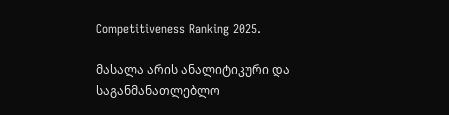Competitiveness Ranking 2025.

მასალა არის ანალიტიკური და საგანმანათლებლო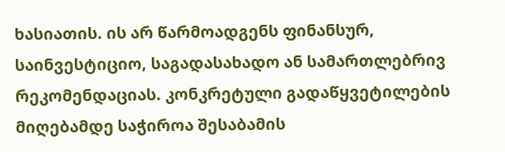ხასიათის. ის არ წარმოადგენს ფინანსურ, საინვესტიციო, საგადასახადო ან სამართლებრივ რეკომენდაციას. კონკრეტული გადაწყვეტილების მიღებამდე საჭიროა შესაბამის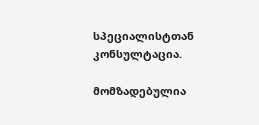სპეციალისტთან კონსულტაცია.

მომზადებულია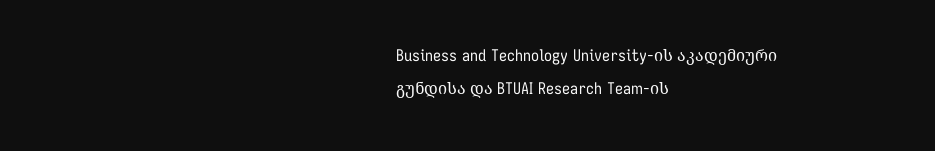Business and Technology University-ის აკადემიური გუნდისა და BTUAI Research Team-ის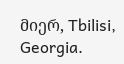მიერ, Tbilisi, Georgia.